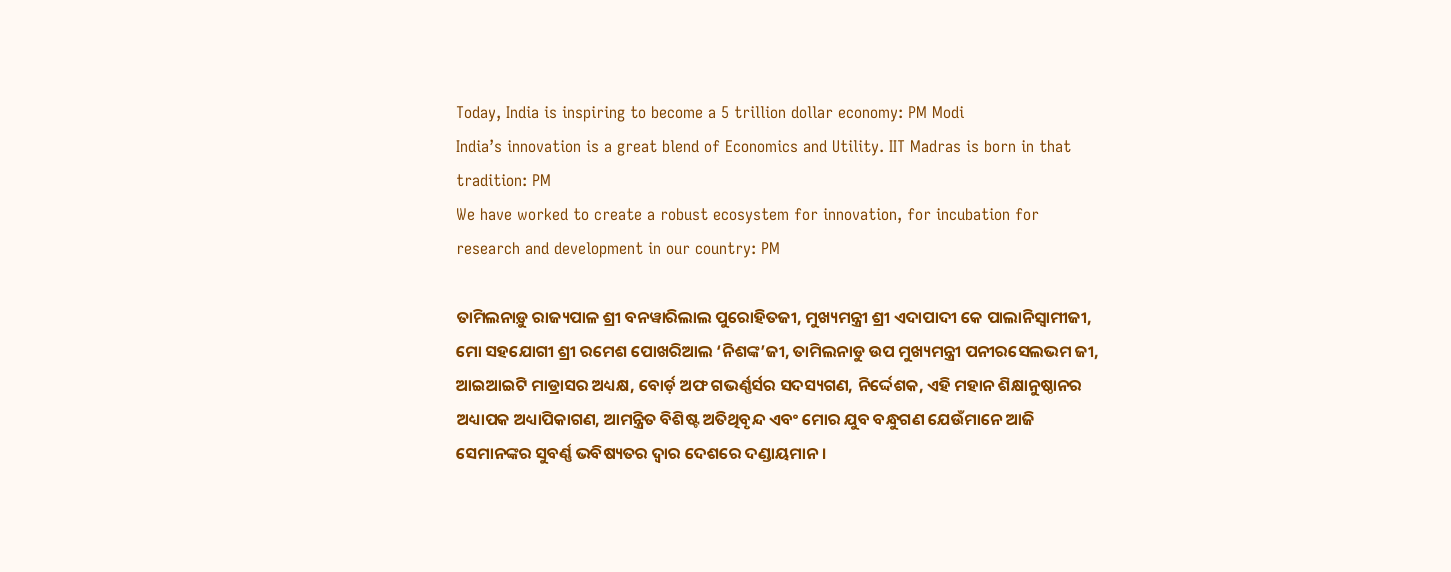Today, India is inspiring to become a 5 trillion dollar economy: PM Modi
India’s innovation is a great blend of Economics and Utility. IIT Madras is born in that tradition: PM
We have worked to create a robust ecosystem for innovation, for incubation for research and development in our country: PM

ତାମିଲନାଡ଼ୁ ରାଜ୍ୟପାଳ ଶ୍ରୀ ବନୱାରିଲାଲ ପୁରୋହିତଜୀ, ମୁଖ୍ୟମନ୍ତ୍ରୀ ଶ୍ରୀ ଏଦାପାଦୀ କେ ପାଲାନିସ୍ୱାମୀଜୀ, ମୋ ସହଯୋଗୀ ଶ୍ରୀ ରମେଶ ପୋଖରିଆଲ ‘ନିଶଙ୍କ’ଜୀ, ତାମିଲନାଡୁ ଉପ ମୁଖ୍ୟମନ୍ତ୍ରୀ ପନୀରସେଲଭମ ଜୀ, ଆଇଆଇଟି ମାଡ୍ରାସର ଅଧ୍ୟକ୍ଷ, ବୋର୍ଡ଼ ଅଫ ଗଭର୍ଣ୍ଣର୍ସର ସଦସ୍ୟଗଣ, ନିର୍ଦ୍ଦେଶକ, ଏହି ମହାନ ଶିକ୍ଷାନୁଷ୍ଠାନର ଅଧ୍ୟାପକ ଅଧ୍ୟାପିକାଗଣ, ଆମନ୍ତ୍ରିତ ବିଶିଷ୍ଟ ଅତିଥିବୃନ୍ଦ ଏବଂ ମୋର ଯୁବ ବନ୍ଧୁଗଣ ଯେଉଁମାନେ ଆଜି ସେମାନଙ୍କର ସୁବର୍ଣ୍ଣ ଭବିଷ୍ୟତର ଦ୍ୱାର ଦେଶରେ ଦଣ୍ଡାୟମାନ ।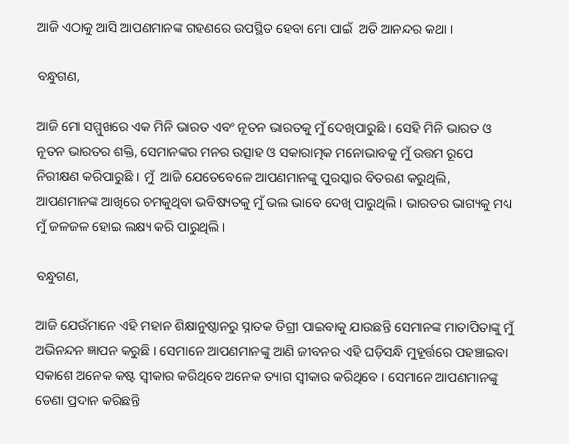ଆଜି ଏଠାକୁ ଆସି ଆପଣମାନଙ୍କ ଗହଣରେ ଉପସ୍ଥିତ ହେବା ମୋ ପାଇଁ  ଅତି ଆନନ୍ଦର କଥା ।

ବନ୍ଧୁଗଣ,

ଆଜି ମୋ ସମ୍ମୁଖରେ ଏକ ମିନି ଭାରତ ଏବଂ ନୂତନ ଭାରତକୁ ମୁଁ ଦେଖିପାରୁଛି । ସେହି ମିନି ଭାରତ ଓ ନୂତନ ଭାରତର ଶକ୍ତି, ସେମାନଙ୍କର ମନର ଉତ୍ସାହ ଓ ସକାରାତ୍ମକ ମନୋଭାବକୁ ମୁଁ ଉତ୍ତମ ରୂପେ ନିରୀକ୍ଷଣ କରିପାରୁଛି । ମୁଁ  ଆଜି ଯେତେବେଳେ ଆପଣମାନଙ୍କୁ ପୁରସ୍କାର ବିତରଣ କରୁଥିଲି, ଆପଣମାନଙ୍କ ଆଖିରେ ଚମକୁଥିବା ଭବିଷ୍ୟତକୁ ମୁଁ ଭଲ ଭାବେ ଦେଖି ପାରୁଥିଲି । ଭାରତର ଭାଗ୍ୟକୁ ମଧ୍ୟ ମୁଁ ଜଳଜଳ ହୋଇ ଲକ୍ଷ୍ୟ କରି ପାରୁଥିଲି ।

ବନ୍ଧୁଗଣ,

ଆଜି ଯେଉଁମାନେ ଏହି ମହାନ ଶିକ୍ଷାନୁଷ୍ଠାନରୁ ସ୍ନାତକ ଡିଗ୍ରୀ ପାଇବାକୁ ଯାଉଛନ୍ତି ସେମାନଙ୍କ ମାତାପିତାଙ୍କୁ ମୁଁ ଅଭିନନ୍ଦନ ଜ୍ଞାପନ କରୁଛି । ସେମାନେ ଆପଣମାନଙ୍କୁ ଆଣି ଜୀବନର ଏହି ଘଡ଼ିସନ୍ଧି ମୁହୂର୍ତ୍ତରେ ପହଞ୍ଚାଇବା ସକାଶେ ଅନେକ କଷ୍ଟ ସ୍ୱୀକାର କରିଥିବେ ଅନେକ ତ୍ୟାଗ ସ୍ୱୀକାର କରିଥିବେ । ସେମାନେ ଆପଣମାନଙ୍କୁ ଡେଣା ପ୍ରଦାନ କରିଛନ୍ତି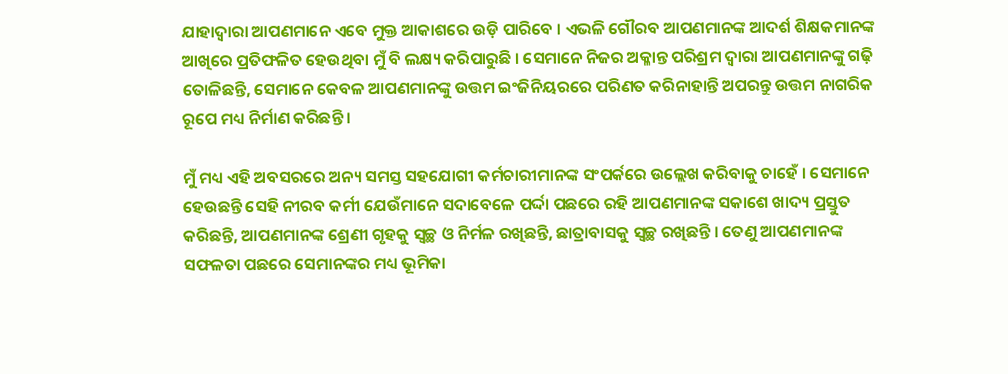ଯାହାଦ୍ୱାରା ଆପଣମାନେ ଏବେ ମୁକ୍ତ ଆକାଶରେ ଉଡ଼ି ପାରିବେ । ଏଭଳି ଗୌରବ ଆପଣମାନଙ୍କ ଆଦର୍ଶ ଶିକ୍ଷକମାନଙ୍କ ଆଖିରେ ପ୍ରତିଫଳିତ ହେଉଥିବା ମୁଁ ବି ଲକ୍ଷ୍ୟ କରିପାରୁଛି । ସେମାନେ ନିଜର ଅକ୍ଳାନ୍ତ ପରିଶ୍ରମ ଦ୍ୱାରା ଆପଣମାନଙ୍କୁ ଗଢ଼ି ତୋଳିଛନ୍ତି, ସେମାନେ କେବଳ ଆପଣମାନଙ୍କୁ ଉତ୍ତମ ଇଂଜିନିୟରରେ ପରିଣତ କରିନାହାନ୍ତି ଅପରନ୍ତୁ ଉତ୍ତମ ନାଗରିକ ରୂପେ ମଧ୍ୟ ନିର୍ମାଣ କରିଛନ୍ତି ।

ମୁଁ ମଧ୍ୟ ଏହି ଅବସରରେ ଅନ୍ୟ ସମସ୍ତ ସହଯୋଗୀ କର୍ମଚାରୀମାନଙ୍କ ସଂପର୍କରେ ଉଲ୍ଲେଖ କରିବାକୁ ଚାହେଁ । ସେମାନେ ହେଉଛନ୍ତି ସେହି ନୀରବ କର୍ମୀ ଯେଉଁମାନେ ସଦାବେଳେ ପର୍ଦ୍ଦା ପଛରେ ରହି ଆପଣମାନଙ୍କ ସକାଶେ ଖାଦ୍ୟ ପ୍ରସ୍ତୁତ କରିଛନ୍ତି, ଆପଣମାନଙ୍କ ଶ୍ରେଣୀ ଗୃହକୁ ସ୍ୱଚ୍ଛ ଓ ନିର୍ମଳ ରଖିଛନ୍ତି, ଛାତ୍ରାବାସକୁ ସ୍ୱଚ୍ଛ ରଖିଛନ୍ତି । ତେଣୁ ଆପଣମାନଙ୍କ ସଫଳତା ପଛରେ ସେମାନଙ୍କର ମଧ୍ୟ ଭୂମିକା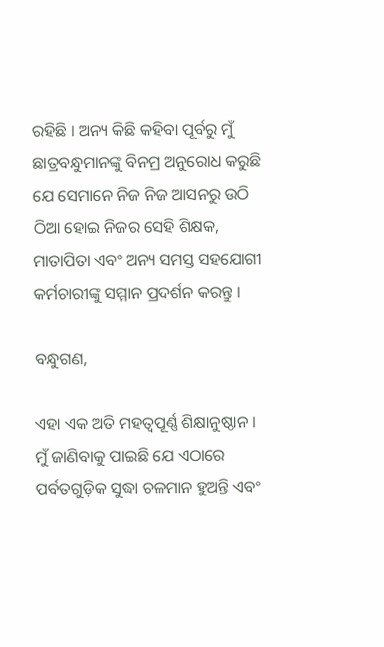ରହିଛି । ଅନ୍ୟ କିଛି କହିବା ପୂର୍ବରୁ ମୁଁ ଛାତ୍ରବନ୍ଧୁମାନଙ୍କୁ ବିନମ୍ର ଅନୁରୋଧ କରୁଛି ଯେ ସେମାନେ ନିଜ ନିଜ ଆସନରୁ ଉଠି ଠିଆ ହୋଇ ନିଜର ସେହି ଶିକ୍ଷକ, ମାତାପିତା ଏବଂ ଅନ୍ୟ ସମସ୍ତ ସହଯୋଗୀ କର୍ମଚାରୀଙ୍କୁ ସମ୍ମାନ ପ୍ରଦର୍ଶନ କରନ୍ତୁ ।

ବନ୍ଧୁଗଣ,

ଏହା ଏକ ଅତି ମହତ୍ଵପୂର୍ଣ୍ଣ ଶିକ୍ଷାନୁଷ୍ଠାନ । ମୁଁ ଜାଣିବାକୁ ପାଇଛି ଯେ ଏଠାରେ ପର୍ବତଗୁଡ଼ିକ ସୁଦ୍ଧା ଚଳମାନ ହୁଅନ୍ତି ଏବଂ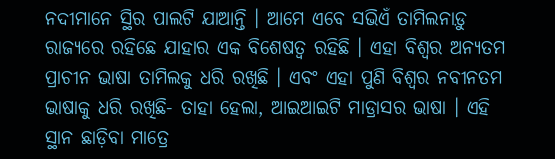ନଦୀମାନେ ସ୍ଥିର ପାଲଟି ଯାଆନ୍ତି । ଆମେ ଏବେ ସଭିଏଁ ତାମିଲନାଡ଼ୁ ରାଜ୍ୟରେ ରହିଛେ ଯାହାର ଏକ ବିଶେଷତ୍ୱ ରହିଛି । ଏହା ବିଶ୍ୱର ଅନ୍ୟତମ ପ୍ରାଚୀନ ଭାଷା ତାମିଲକୁ ଧରି ରଖିଛି । ଏବଂ ଏହା ପୁଣି ବିଶ୍ୱର ନବୀନତମ ଭାଷାକୁ ଧରି ରଖିଛି- ତାହା ହେଲା, ଆଇଆଇଟି ମାଡ୍ରାସର ଭାଷା । ଏହି ସ୍ଥାନ ଛାଡ଼ିବା ମାତ୍ରେ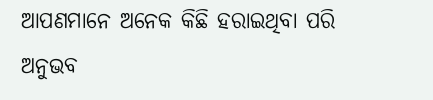ଆପଣମାନେ ଅନେକ କିଛି ହରାଇଥିବା ପରି ଅନୁଭବ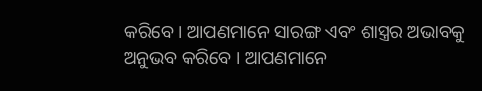କରିବେ । ଆପଣମାନେ ସାରଙ୍ଗ ଏବଂ ଶାସ୍ତ୍ରର ଅଭାବକୁ ଅନୁଭବ କରିବେ । ଆପଣମାନେ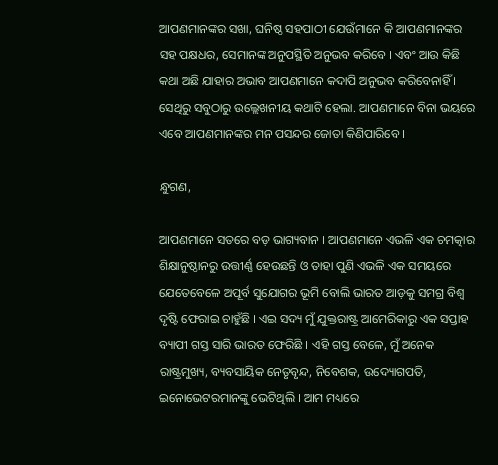ଆପଣମାନଙ୍କର ସଖା, ଘନିଷ୍ଠ ସହପାଠୀ ଯେଉଁମାନେ କି ଆପଣମାନଙ୍କର ସହ ପକ୍ଷଧର, ସେମାନଙ୍କ ଅନୁପସ୍ଥିତି ଅନୁଭବ କରିବେ । ଏବଂ ଆଉ କିଛି କଥା ଅଛି ଯାହାର ଅଭାବ ଆପଣମାନେ କଦାପି ଅନୁଭବ କରିବେନାହିଁ । ସେଥିରୁ ସବୁଠାରୁ ଉଲ୍ଲେଖନୀୟ କଥାଟି ହେଲା. ଆପଣମାନେ ବିନା ଭୟରେ ଏବେ ଆପଣମାନଙ୍କର ମନ ପସନ୍ଦର ଜୋତା କିଣିପାରିବେ ।

ନ୍ଧୁଗଣ,

ଆପଣମାନେ ସତରେ ବଡ଼ ଭାଗ୍ୟବାନ । ଆପଣମାନେ ଏଭଳି ଏକ ଚମତ୍କାର ଶିକ୍ଷାନୁଷ୍ଠାନରୁ ଉତ୍ତୀର୍ଣ୍ଣ ହେଉଛନ୍ତି ଓ ତାହା ପୁଣି ଏଭଳି ଏକ ସମୟରେ ଯେତେବେଳେ ଅପୂର୍ବ ସୁଯୋଗର ଭୂମି ବୋଲି ଭାରତ ଆଡ଼କୁ ସମଗ୍ର ବିଶ୍ୱ ଦୃଷ୍ଟି ଫେରାଇ ଚାହୁଁଛି । ଏଇ ସଦ୍ୟ ମୁଁ ଯୁକ୍ତରାଷ୍ଟ୍ର ଆମେରିକାରୁ ଏକ ସପ୍ତାହ ବ୍ୟାପୀ ଗସ୍ତ ସାରି ଭାରତ ଫେରିଛି । ଏହି ଗସ୍ତ ବେଳେ, ମୁଁ ଅନେକ ରାଷ୍ଟ୍ରମୁଖ୍ୟ, ବ୍ୟବସାୟିକ ନେତୃବୃନ୍ଦ, ନିବେଶକ, ଉଦ୍ୟୋଗପତି, ଇନୋଭେଟରମାନଙ୍କୁ ଭେଟିଥିଲି । ଆମ ମଧ୍ୟରେ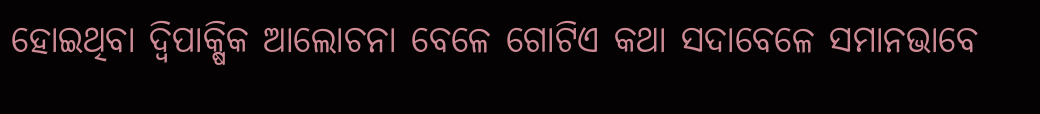ହୋଇଥିବା ଦ୍ୱିପାକ୍ଷିକ ଆଲୋଚନା ବେଳେ ଗୋଟିଏ କଥା ସଦାବେଳେ ସମାନଭାବେ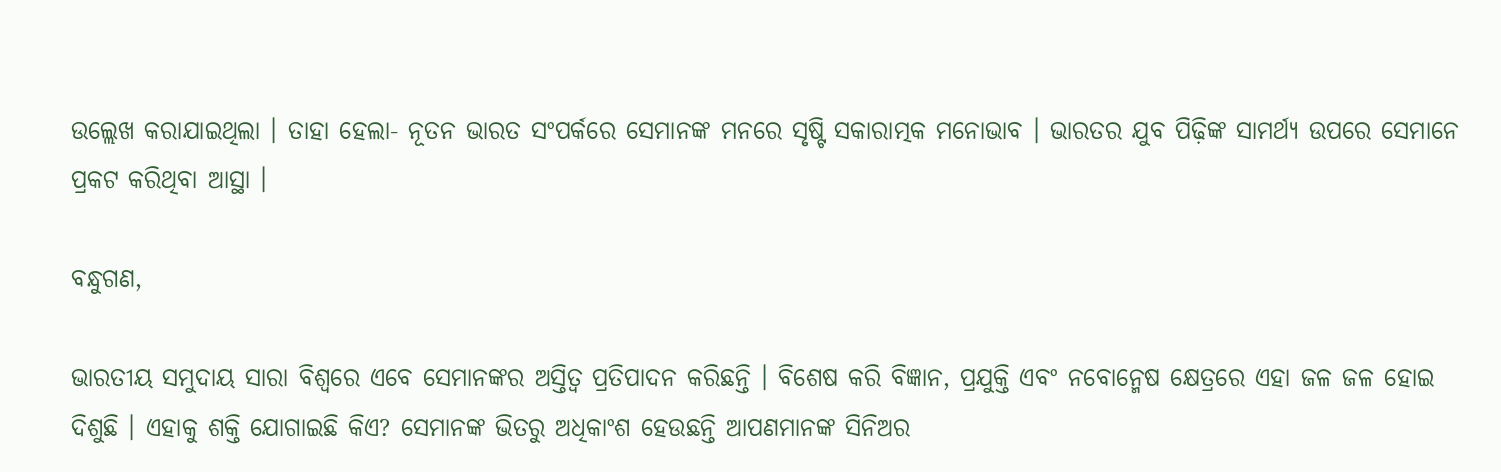ଉଲ୍ଲେଖ କରାଯାଇଥିଲା । ତାହା ହେଲା- ନୂତନ ଭାରତ ସଂପର୍କରେ ସେମାନଙ୍କ ମନରେ ସୃଷ୍ଟି ସକାରାତ୍ମକ ମନୋଭାବ । ଭାରତର ଯୁବ ପିଢ଼ିଙ୍କ ସାମର୍ଥ୍ୟ ଉପରେ ସେମାନେ ପ୍ରକଟ କରିଥିବା ଆସ୍ଥା ।

ବନ୍ଧୁଗଣ,

ଭାରତୀୟ ସମୁଦାୟ ସାରା ବିଶ୍ୱରେ ଏବେ ସେମାନଙ୍କର ଅସ୍ତିତ୍ୱ ପ୍ରତିପାଦନ କରିଛନ୍ତି । ବିଶେଷ କରି ବିଜ୍ଞାନ, ପ୍ରଯୁକ୍ତି ଏବଂ ନବୋନ୍ମେଷ କ୍ଷେତ୍ରରେ ଏହା ଜଳ ଜଳ ହୋଇ ଦିଶୁଛି । ଏହାକୁ ଶକ୍ତି ଯୋଗାଇଛି କିଏ? ସେମାନଙ୍କ ଭିତରୁ ଅଧିକାଂଶ ହେଉଛନ୍ତି ଆପଣମାନଙ୍କ ସିନିଅର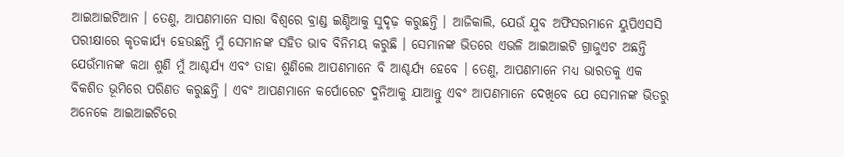ଆଇଆଇଟିଆନ । ତେଣୁ, ଆପଣମାନେ ସାରା ବିଶ୍ୱରେ ବ୍ରାଣ୍ଡ ଇଣ୍ଡିଆକୁ ସୁଦୃଢ଼ କରୁଛନ୍ତି । ଆଜିକାଲି, ଯେଉଁ ଯୁବ ଅଫିସରମାନେ ୟୁପିଏସସି ପରୀକ୍ଷାରେ କୃତକାର୍ଯ୍ୟ ହେଉଛନ୍ତି ମୁଁ ସେମାନଙ୍କ ସହିତ ଭାବ ବିନିମୟ କରୁଛି । ସେମାନଙ୍କ ଭିତରେ ଏଭଳି ଆଇଆଇଟି ଗ୍ରାଜୁଏଟ ଅଛନ୍ତି ଯେଉଁମାନଙ୍କ କଥା ଶୁଣି ମୁଁ ଆଶ୍ଚର୍ଯ୍ୟ ଏବଂ ତାହା ଶୁଣିଲେ ଆପଣମାନେ ବି ଆଶ୍ଚର୍ଯ୍ୟ ହେବେ । ତେଣୁ, ଆପଣମାନେ ମଧ୍ୟ ଭାରତକୁ ଏକ ବିକଶିତ ଭୂମିରେ ପରିଣତ କରୁଛନ୍ତି । ଏବଂ ଆପଣମାନେ କର୍ପୋରେଟ ଦୁନିଆକୁ ଯାଆନ୍ତୁ ଏବଂ ଆପଣମାନେ ଦେଖିବେ ଯେ ସେମାନଙ୍କ ଭିତରୁ ଅନେକେ ଆଇଆଇଟିରେ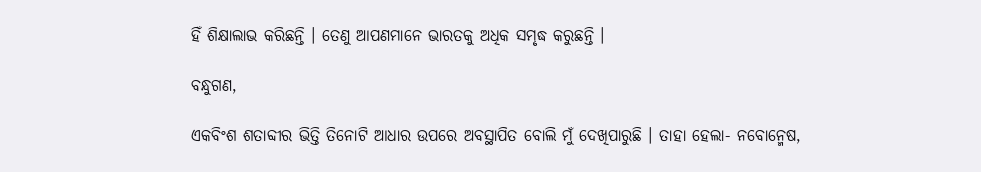ହିଁ ଶିକ୍ଷାଲାଭ କରିଛନ୍ତି । ତେଣୁ ଆପଣମାନେ ଭାରତକୁ ଅଧିକ ସମୃଦ୍ଧ କରୁଛନ୍ତି ।

ବନ୍ଧୁଗଣ,

ଏକବିଂଶ ଶତାବ୍ଦୀର ଭିତ୍ତି ତିନୋଟି ଆଧାର ଉପରେ ଅବସ୍ଥାପିତ ବୋଲି ମୁଁ ଦେଖିପାରୁଛି । ତାହା ହେଲା- ନବୋନ୍ମେଷ,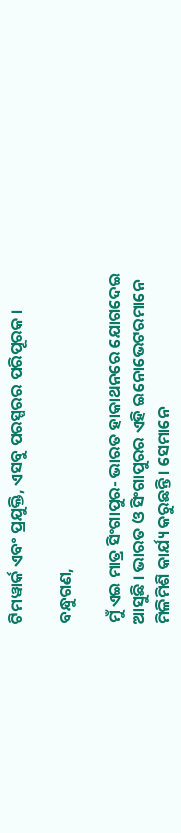ଟିମୱାର୍କ ଏବଂ ପ୍ରଯୁକ୍ତି, ଏସବୁ ପରସ୍ପରର ପରିପୂରକ ।

ବନ୍ଧୁଗଣ,

ମୁଁ ଏଇ ମାତ୍ର ସିଂଗାପୁର- ଭାରତ ହାକାଥନରେ ଯୋଗଦେଇ ଆସୁଛି । ଭାରତ ଓ ସିଂଗାପୁରର ଏହି ଇନୋଭେଟରମାନେ ମିଳିମିଶି କାର୍ଯ୍ୟ କରୁଛନ୍ତି । ସେମାନେ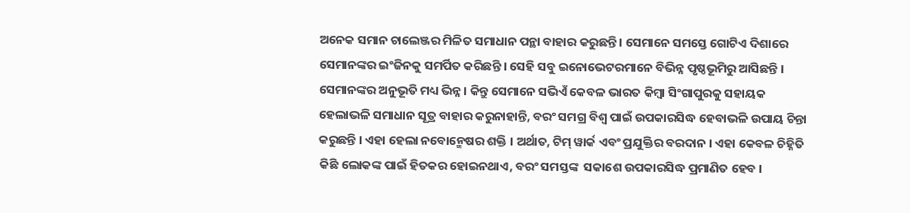ଅନେକ ସମାନ ଚାଲେଞ୍ଜର ମିଳିତ ସମାଧାନ ପନ୍ଥା ବାହାର କରୁଛନ୍ତି । ସେମାନେ ସମସ୍ତେ ଗୋଟିଏ ଦିଶାରେ ସେମାନଙ୍କର ଇଂଜିନକୁ ସମର୍ପିତ କରିଛନ୍ତି । ସେହି ସବୁ ଇନୋଭେଟରମାନେ ବିଭିନ୍ନ ପୃଷ୍ଠଭୂମିରୁ ଆସିଛନ୍ତି । ସେମାନଙ୍କର ଅନୁଭୂତି ମଧ୍ୟ ଭିନ୍ନ । କିନ୍ତୁ ସେମାନେ ସଭିଏଁ କେବଳ ଭାରତ କିମ୍ବା ସିଂଗାପୁରକୁ ସହାୟକ ହେଲାଭଳି ସମାଧାନ ସୂତ୍ର ବାହାର କରୁନାହାନ୍ତି, ବରଂ ସମଗ୍ର ବିଶ୍ୱ ପାଇଁ ଉପକାରସିଦ୍ଧ ହେବାଭଳି ଉପାୟ ଚିନ୍ତା କରୁଛନ୍ତି । ଏହା ହେଲା ନବୋନ୍ମେଷର ଶକ୍ତି । ଅର୍ଥାତ, ଟିମ୍ ୱାର୍କ ଏବଂ ପ୍ରଯୁକ୍ତିର ବରଦାନ । ଏହା କେବଳ ଚିହ୍ନିତି କିଛି ଲୋକଙ୍କ ପାଇଁ ହିତକର ହୋଇନଥାଏ, ବରଂ ସମସ୍ତଙ୍କ  ସକାଶେ ଉପକାରସିଦ୍ଧ ପ୍ରମାଣିତ ହେବ ।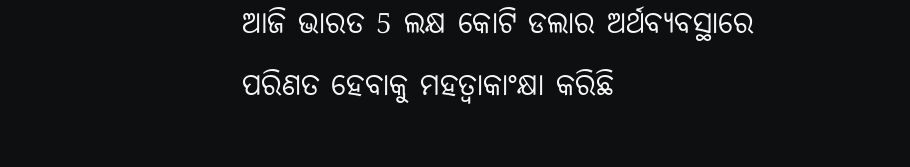ଆଜି ଭାରତ 5 ଲକ୍ଷ କୋଟି ଡଲାର ଅର୍ଥବ୍ୟବସ୍ଥାରେ ପରିଣତ ହେବାକୁ ମହତ୍ଵାକାଂକ୍ଷା କରିଛି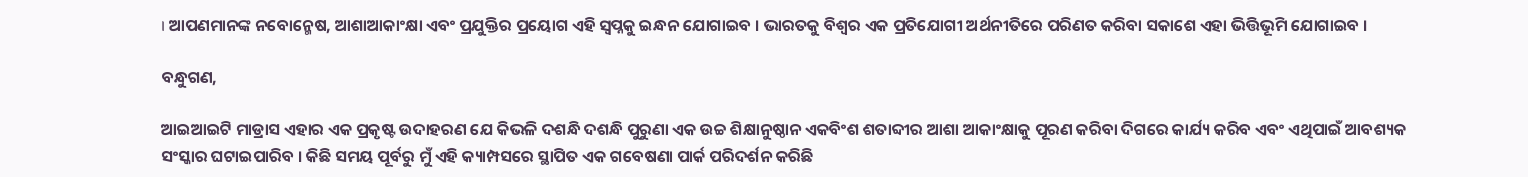। ଆପଣମାନଙ୍କ ନବୋନ୍ମେଷ, ଆଶାଆକାଂକ୍ଷା ଏବଂ ପ୍ରଯୁକ୍ତିର ପ୍ରୟୋଗ ଏହି ସ୍ୱପ୍ନକୁ ଇନ୍ଧନ ଯୋଗାଇବ । ଭାରତକୁ ବିଶ୍ୱର ଏକ ପ୍ରତିଯୋଗୀ ଅର୍ଥନୀତିରେ ପରିଣତ କରିବା ସକାଶେ ଏହା ଭିତ୍ତିଭୂମି ଯୋଗାଇବ ।

ବନ୍ଧୁଗଣ,

ଆଇଆଇଟି ମାଡ୍ରାସ ଏହାର ଏକ ପ୍ରକୃଷ୍ଟ ଉଦାହରଣ ଯେ କିଭଳି ଦଶନ୍ଧି ଦଶନ୍ଧି ପୁରୁଣା ଏକ ଉଚ୍ଚ ଶିକ୍ଷାନୁଷ୍ଠାନ ଏକବିଂଶ ଶତାବ୍ଦୀର ଆଶା ଆକାଂକ୍ଷାକୁ ପୂରଣ କରିବା ଦିଗରେ କାର୍ଯ୍ୟ କରିବ ଏବଂ ଏଥିପାଇଁ ଆବଶ୍ୟକ ସଂସ୍କାର ଘଟାଇପାରିବ । କିଛି ସମୟ ପୂର୍ବରୁ ମୁଁ ଏହି କ୍ୟାମ୍ପସରେ ସ୍ଥାପିତ ଏକ ଗବେଷଣା ପାର୍କ ପରିଦର୍ଶନ କରିଛି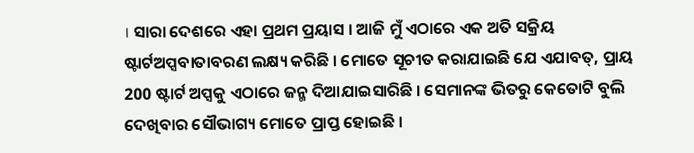। ସାରା ଦେଶରେ ଏହା ପ୍ରଥମ ପ୍ରୟାସ । ଆଜି ମୁଁ ଏଠାରେ ଏକ ଅତି ସକ୍ରିୟ ଷ୍ଟାର୍ଟଅପ୍ସବାତାବରଣ ଲକ୍ଷ୍ୟ କରିଛି । ମୋତେ ସୂଚୀତ କରାଯାଇଛି ଯେ ଏଯାବତ୍, ପ୍ରାୟ 200 ଷ୍ଟାର୍ଟ ଅପ୍ସକୁ ଏଠାରେ ଜନ୍ମ ଦିଆଯାଇସାରିଛି । ସେମାନଙ୍କ ଭିତରୁ କେତୋଟି ବୁଲି ଦେଖିବାର ସୌଭାଗ୍ୟ ମୋତେ ପ୍ରାପ୍ତ ହୋଇଛି ।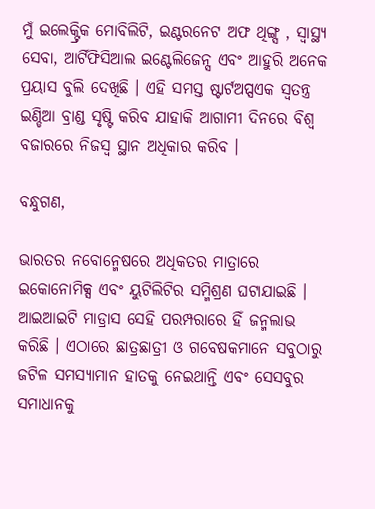ମୁଁ ଇଲେକ୍ଟ୍ରିକ ମୋବିଲିଟି, ଇଣ୍ଟରନେଟ ଅଫ ଥିଙ୍ଗ୍ସ , ସ୍ୱାସ୍ଥ୍ୟ ସେବା, ଆର୍ଟିଫିସିଆଲ ଇଣ୍ଟେଲିଜେନ୍ସ ଏବଂ ଆହୁରି ଅନେକ ପ୍ରୟାସ ବୁଲି ଦେଖିଛି । ଏହି ସମସ୍ତ ଷ୍ଟାର୍ଟଅପ୍ସଏକ ସ୍ଵତନ୍ତ୍ର ଇଣ୍ଡିଆ ବ୍ରାଣ୍ଡ ସୃଷ୍ଟି କରିବ ଯାହାକି ଆଗାମୀ ଦିନରେ ବିଶ୍ୱ ବଜାରରେ ନିଜସ୍ୱ ସ୍ଥାନ ଅଧିକାର କରିବ ।

ବନ୍ଧୁଗଣ,

ଭାରତର ନବୋନ୍ମେଷରେ ଅଧିକତର ମାତ୍ରାରେ ଇକୋନୋମିକ୍ସ ଏବଂ ୟୁଟିଲିଟିର ସମ୍ମିଶ୍ରଣ ଘଟାଯାଇଛି । ଆଇଆଇଟି ମାଡ୍ରାସ ସେହି ପରମ୍ପରାରେ ହିଁ ଜନ୍ମଲାଭ କରିଛି । ଏଠାରେ ଛାତ୍ରଛାତ୍ରୀ ଓ ଗବେଷକମାନେ ସବୁଠାରୁ ଜଟିଳ ସମସ୍ୟାମାନ ହାତକୁ ନେଇଥାନ୍ତି ଏବଂ ସେସବୁର ସମାଧାନକୁ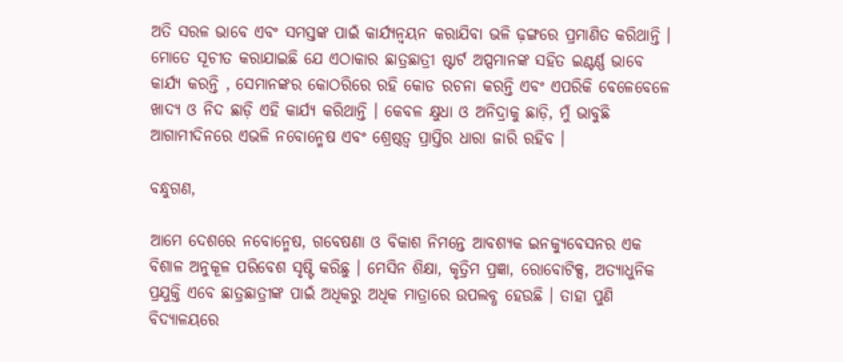ଅତି ସରଳ ଭାବେ ଏବଂ ସମସ୍ତଙ୍କ ପାଇଁ କାର୍ଯ୍ୟନ୍ୱୟନ କରାଯିବା ଭଳି ଢ଼ଙ୍ଗରେ ପ୍ରମାଣିତ କରିଥାନ୍ତି । ମୋତେ ସୂଚୀତ କରାଯାଇଛି ଯେ ଏଠାକାର ଛାତ୍ରଛାତ୍ରୀ ଷ୍ଟାର୍ଟ ଅପ୍ସମାନଙ୍କ ସହିତ ଇଣ୍ଟର୍ଣ୍ଣ ଭାବେ କାର୍ଯ୍ୟ କରନ୍ତି , ସେମାନଙ୍କର କୋଠରିରେ ରହି କୋଡ ରଚନା କରନ୍ତି ଏବଂ ଏପରିକି ବେଳେବେଳେ ଖାଦ୍ୟ ଓ ନିଦ ଛାଡ଼ି ଏହି କାର୍ଯ୍ୟ କରିଥାନ୍ତି । କେବଳ କ୍ଷୁଧା ଓ ଅନିଦ୍ରାକୁ ଛାଡ଼ି, ମୁଁ ଭାବୁଛି ଆଗାମୀଦିନରେ ଏଭଳି ନବୋନ୍ମେଷ ଏବଂ ଶ୍ରେଷ୍ଠତ୍ୱ ପ୍ରାପ୍ତିର ଧାରା ଜାରି ରହିବ ।

ବନ୍ଧୁଗଣ,

ଆମେ ଦେଶରେ ନବୋନ୍ମେଷ, ଗବେଷଣା ଓ ବିକାଶ ନିମନ୍ତେ ଆବଶ୍ୟକ ଇନକ୍ୟୁବେସନର ଏକ ବିଶାଳ ଅନୁକୂଳ ପରିବେଶ ସୃଷ୍ଟି କରିଛୁ । ମେସିନ ଶିକ୍ଷା, କୃତ୍ରିମ ପ୍ରଜ୍ଞା, ରୋବୋଟିକ୍ସ, ଅତ୍ୟାଧୁନିକ ପ୍ରଯୁକ୍ତି ଏବେ ଛାତ୍ରଛାତ୍ରୀଙ୍କ ପାଇଁ ଅଧିକରୁ ଅଧିକ ମାତ୍ରାରେ ଉପଲବ୍ଧ ହେଉଛି । ତାହା ପୁଣି ବିଦ୍ୟାଳୟରେ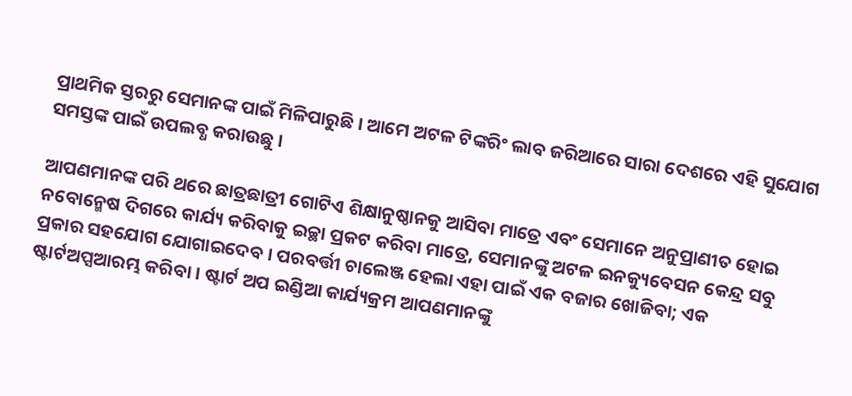ପ୍ରାଥମିକ ସ୍ତରରୁ ସେମାନଙ୍କ ପାଇଁ ମିଳିପାରୁଛି । ଆମେ ଅଟଳ ଟିଙ୍କରିଂ ଲାବ ଜରିଆରେ ସାରା ଦେଶରେ ଏହି ସୁଯୋଗ ସମସ୍ତଙ୍କ ପାଇଁ ଉପଲବ୍ଧ କରାଉଛୁ ।

ଆପଣମାନଙ୍କ ପରି ଥରେ ଛାତ୍ରଛାତ୍ରୀ ଗୋଟିଏ ଶିକ୍ଷାନୁଷ୍ଠାନକୁ ଆସିବା ମାତ୍ରେ ଏବଂ ସେମାନେ ଅନୁପ୍ରାଣୀତ ହୋଇ ନବୋନ୍ମେଷ ଦିଗରେ କାର୍ଯ୍ୟ କରିବାକୁ ଇଚ୍ଛା ପ୍ରକଟ କରିବା ମାତ୍ରେ, ସେମାନଙ୍କୁ ଅଟଳ ଇନକ୍ୟୁବେସନ କେନ୍ଦ୍ର ସବୁ ପ୍ରକାର ସହଯୋଗ ଯୋଗାଇଦେବ । ପରବର୍ତ୍ତୀ ଚାଲେଞ୍ଜ ହେଲା ଏହା ପାଇଁ ଏକ ବଜାର ଖୋଜିବା; ଏକ ଷ୍ଟାର୍ଟଅପ୍ସଆରମ୍ଭ କରିବା । ଷ୍ଟାର୍ଟ ଅପ ଇଣ୍ଡିଆ କାର୍ଯ୍ୟକ୍ରମ ଆପଣମାନଙ୍କୁ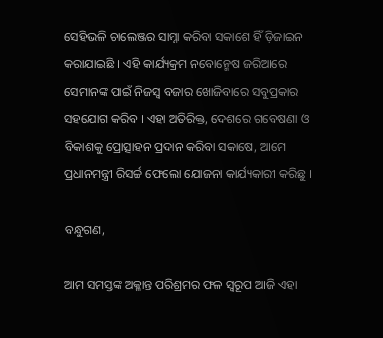ସେହିଭଳି ଚାଲେଞ୍ଜର ସାମ୍ନା କରିବା ସକାଶେ ହିଁ ଡ଼ିଜାଇନ କରାଯାଇଛି । ଏହି କାର୍ଯ୍ୟକ୍ରମ ନବୋନ୍ମେଷ ଜରିଆରେ ସେମାନଙ୍କ ପାଇଁ ନିଜସ୍ୱ ବଜାର ଖୋଜିବାରେ ସବୁପ୍ରକାର ସହଯୋଗ କରିବ । ଏହା ଅତିରିକ୍ତ, ଦେଶରେ ଗବେଷଣା ଓ ବିକାଶକୁ ପ୍ରୋତ୍ସାହନ ପ୍ରଦାନ କରିବା ସକାଷେ, ଆମେ ପ୍ରଧାନମନ୍ତ୍ରୀ ରିସର୍ଚ୍ଚ ଫେଲୋ ଯୋଜନା କାର୍ଯ୍ୟକାରୀ କରିଛୁ ।

ବନ୍ଧୁଗଣ,

ଆମ ସମସ୍ତଙ୍କ ଅକ୍ଳାନ୍ତ ପରିଶ୍ରମର ଫଳ ସ୍ୱରୂପ ଆଜି ଏହା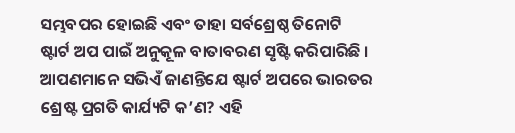ସମ୍ଭବପର ହୋଇଛି ଏବଂ ତାହା ସର୍ବଶ୍ରେଷ୍ଠ ତିନୋଟି ଷ୍ଟାର୍ଟ ଅପ ପାଇଁ ଅନୁକୂଳ ବାତାବରଣ ସୃଷ୍ଟି କରିପାରିଛି । ଆପଣମାନେ ସଭିଏଁ ଜାଣନ୍ତିଯେ ଷ୍ଟାର୍ଟ ଅପରେ ଭାରତର ଶ୍ରେଷ୍ଟ ପ୍ରଗତି କାର୍ଯ୍ୟଟି କ’ଣ? ଏହି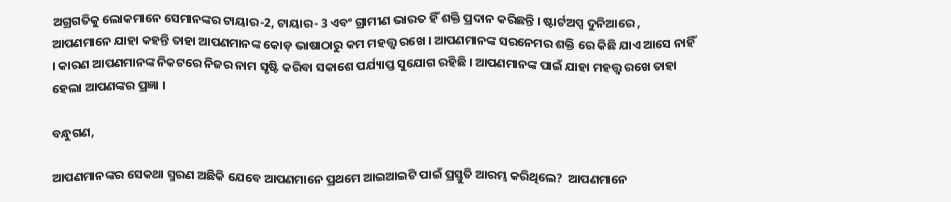ଅଗ୍ରଗତିକୁ ଲୋକମାନେ ସେମାନଙ୍କର ଟାୟାର-2, ଟାୟାର- 3 ଏବଂ ଗ୍ରାମୀଣ ଭାରତ ହିଁ ଶକ୍ତି ପ୍ରଦାନ କରିଛନ୍ତି । ଷ୍ଟାର୍ଟଅପ୍ସ ଦୁନିଆରେ , ଆପଣମାନେ ଯାହା କହନ୍ତି ତାହା ଆପଣମାନଙ୍କ କୋଡ଼ ଭାଷାଠାରୁ କମ ମହତ୍ତ୍ୱ ରଖେ । ଆପଣମାନଙ୍କ ସରନେମର ଶକ୍ତି ରେ କିଛି ଯାଏ ଆସେ ନାହିଁ । କାରଣ ଆପଣମାନଙ୍କ ନିକଟରେ ନିଜର ନାମ ସୃଷ୍ଟି କରିବା ସକାଶେ ପର୍ଯ୍ୟାପ୍ତ ସୁଯୋଗ ରହିଛି । ଆପଣମାନଙ୍କ ପାଇଁ ଯାହା ମହତ୍ତ୍ୱ ରଖେ ତାହା ହେଲା ଆପଣଙ୍କର ପ୍ରଜ୍ଞା ।

ବନ୍ଧୁଗଣ,

ଆପଣମାନଙ୍କର ସେକଥା ସ୍ମରଣ ଅଛିକି ଯେବେ ଆପଣମାନେ ପ୍ରଥମେ ଆଇଆଇଟି ପାଇଁ ପ୍ରସ୍ତୁତି ଆରମ୍ଭ କରିଥିଲେ?  ଆପଣମାନେ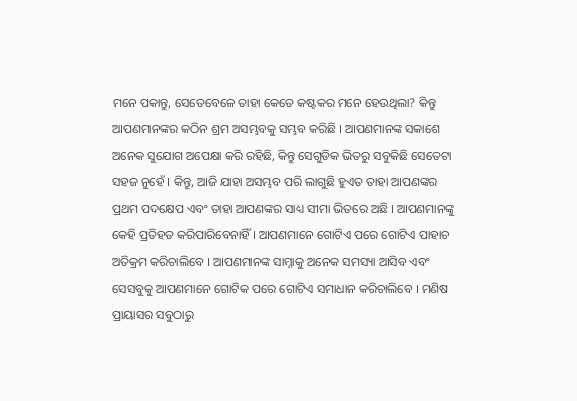ମନେ ପକାନ୍ତୁ, ସେତେବେଳେ ତାହା କେତେ କଷ୍ଟକର ମନେ ହେଉଥିଲା? କିନ୍ତୁ ଆପଣମାନଙ୍କର କଠିନ ଶ୍ରମ ଅସମ୍ଭବକୁ ସମ୍ଭବ କରିଛି । ଆପଣମାନଙ୍କ ସକାଶେ ଅନେକ ସୁଯୋଗ ଅପେକ୍ଷା କରି ରହିଛି, କିନ୍ତୁ ସେଗୁଡିକ ଭିତରୁ ସବୁକିଛି ସେତେଟା ସହଜ ନୁହେଁ । କିନ୍ତୁ, ଆଜି ଯାହା ଅସମ୍ଭବ ପରି ଲାଗୁଛି ହୁଏତ ତାହା ଆପଣଙ୍କର ପ୍ରଥମ ପଦକ୍ଷେପ ଏବଂ ତାହା ଆପଣଙ୍କର ସାଧ୍ୟ ସୀମା ଭିତରେ ଅଛି । ଆପଣମାନଙ୍କୁ କେହି ପ୍ରତିହତ କରିପାରିବେନାହିଁ । ଆପଣମାନେ ଗୋଟିଏ ପରେ ଗୋଟିଏ ପାହାଚ ଅତିକ୍ରମ କରିଚାଲିବେ । ଆପଣମାନଙ୍କ ସାମ୍ନାକୁ ଅନେକ ସମସ୍ୟା ଆସିବ ଏବଂ ସେସବୁକୁ ଆପଣମାନେ ଗୋଟିକ ପରେ ଗୋଟିଏ ସମାଧାନ କରିଚାଲିବେ । ମଣିଷ ପ୍ରାୟାସର ସବୁଠାରୁ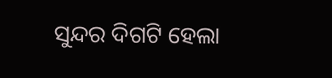ସୁନ୍ଦର ଦିଗଟି ହେଲା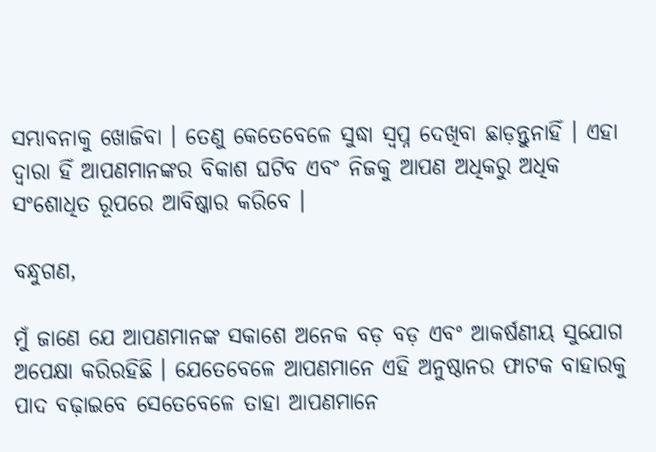ସମ୍ଭାବନାକୁ ଖୋଜିବା । ତେଣୁ କେତେବେଳେ ସୁଦ୍ଧା ସ୍ୱପ୍ନ ଦେଖିବା ଛାଡ଼ନ୍ତୁନାହିଁ । ଏହା ଦ୍ୱାରା ହିଁ ଆପଣମାନଙ୍କର ବିକାଶ ଘଟିବ ଏବଂ ନିଜକୁ ଆପଣ ଅଧିକରୁ ଅଧିକ ସଂଶୋଧିତ ରୂପରେ ଆବିଷ୍କାର କରିବେ ।

ବନ୍ଧୁଗଣ,

ମୁଁ ଜାଣେ ଯେ ଆପଣମାନଙ୍କ ସକାଶେ ଅନେକ ବଡ଼ ବଡ଼ ଏବଂ ଆକର୍ଷଣୀୟ ସୁଯୋଗ ଅପେକ୍ଷା କରିରହିଛି । ଯେତେବେଳେ ଆପଣମାନେ ଏହି ଅନୁଷ୍ଠାନର ଫାଟକ ବାହାରକୁ ପାଦ ବଢ଼ାଇବେ ସେତେବେଳେ ତାହା ଆପଣମାନେ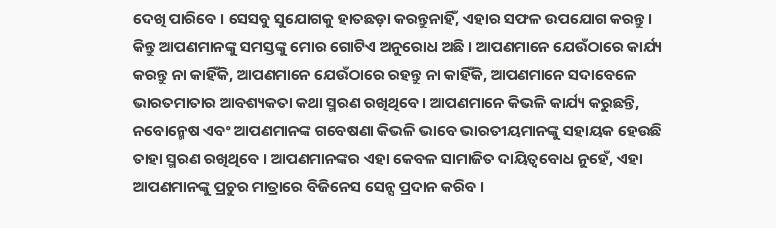ଦେଖି ପାରିବେ । ସେସବୁ ସୁଯୋଗକୁ ହାତଛଡ଼ା କରନ୍ତୁନାହିଁ, ଏହାର ସଫଳ ଉପଯୋଗ କରନ୍ତୁ । କିନ୍ତୁ ଆପଣମାନଙ୍କୁ ସମସ୍ତଙ୍କୁ ମୋର ଗୋଟିଏ ଅନୁରୋଧ ଅଛି । ଆପଣମାନେ ଯେଉଁଠାରେ କାର୍ଯ୍ୟ କରନ୍ତୁ ନା କାହିଁକି, ଆପଣମାନେ ଯେଉଁଠାରେ ରହନ୍ତୁ ନା କାହିଁକି, ଆପଣମାନେ ସଦାବେଳେ ଭାରତମାତାର ଆବଶ୍ୟକତା କଥା ସ୍ମରଣ ରଖିଥିବେ । ଆପଣମାନେ କିଭଳି କାର୍ଯ୍ୟ କରୁଛନ୍ତି, ନବୋନ୍ମେଷ ଏବଂ ଆପଣମାନଙ୍କ ଗବେଷଣା କିଭଳି ଭାବେ ଭାରତୀୟମାନଙ୍କୁ ସହାୟକ ହେଉଛି ତାହା ସ୍ମରଣ ରଖିଥିବେ । ଆପଣମାନଙ୍କର ଏହା କେବଳ ସାମାଜିତ ଦାୟିତ୍ୱବୋଧ ନୁହେଁ, ଏହା ଆପଣମାନଙ୍କୁ ପ୍ରଚୁର ମାତ୍ରାରେ ବିଜିନେସ ସେନ୍ସ ପ୍ରଦାନ କରିବ ।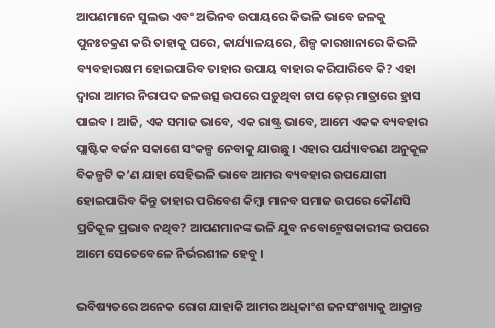ଆପଣମାନେ ସୁଲଭ ଏବଂ ଅଭିନବ ଉପାୟରେ କିଭଳି ଭାବେ ଜଳକୁ ପୁନଃଚକ୍ରଣ କରି ତାହାକୁ ଘରେ, କାର୍ଯ୍ୟାଳୟରେ, ଶିଳ୍ପ କାରଖାନାରେ କିଭଳି ବ୍ୟବହାରକ୍ଷମ ହୋଇପାରିବ ତାହାର ଉପାୟ ବାହାର କରିପାରିବେ କି? ଏହା ଦ୍ୱାରା ଆମର ନିରାପଦ ଜଳଉତ୍ସ ଉପରେ ପଡ଼ୁଥିବା ଚାପ ଢ଼େର୍ ମାତ୍ରାରେ ହ୍ରାସ ପାଇବ । ଆଜି, ଏକ ସମାଜ ଭାବେ, ଏକ ରାଷ୍ଟ୍ର ଭାବେ, ଆମେ ଏକକ ବ୍ୟବହାର ପ୍ଲାଷ୍ଟିକ ବର୍ଜନ ସକାଶେ ସଂକଳ୍ପ ନେବାକୁ ଯାଉଛୁ । ଏହାର ପର୍ଯ୍ୟାବରଣ ଅନୁକୂଳ ବିକଳ୍ପଟି କ’ଣ ଯାହା ସେହିଭଳି ଭାବେ ଆମର ବ୍ୟବହାର ଉପଯୋଗୀ ହୋଇପାରିବ କିନ୍ତୁ ତାହାର ପରିବେଶ କିମ୍ବା ମାନବ ସମାଜ ଉପରେ କୌଣସି ପ୍ରତିକୂଳ ପ୍ରଭାବ ନଥିବ? ଆପଣମାନଙ୍କ ଭଳି ଯୁବ ନବୋନ୍ମେଷକାରୀଙ୍କ ଉପରେ ଆମେ ସେତେବେଳେ ନିର୍ଭରଶୀଳ ହେବୁ ।

ଭବିଷ୍ୟତରେ ଅନେକ ରୋଗ ଯାହାକି ଆମର ଅଧିକାଂଶ ଜନସଂଖ୍ୟାକୁ ଆକ୍ରାନ୍ତ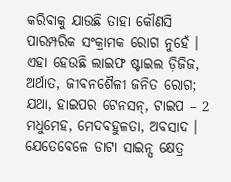କରିବାକୁ ଯାଉଛି ତାହା କୌଣସି ପାରମ୍ପରିକ ସଂକ୍ରାମକ ରୋଗ ନୁହେଁ । ଏହା ହେଉଛି ଲାଇଫ ଷ୍ଟାଇଲ ଡ଼ିଜିଜ, ଅର୍ଥାତ, ଜୀବନଶୈଳୀ ଜନିତ ରୋଗ; ଯଥା, ହାଇପର ଟେନସନ୍, ଟାଇପ – 2 ମଧୁମେହ, ମେଦବହୁଳତା, ଅବସାଦ । ଯେତେବେଳେ ଡାଟା ସାଇନ୍ସ କ୍ଷେତ୍ର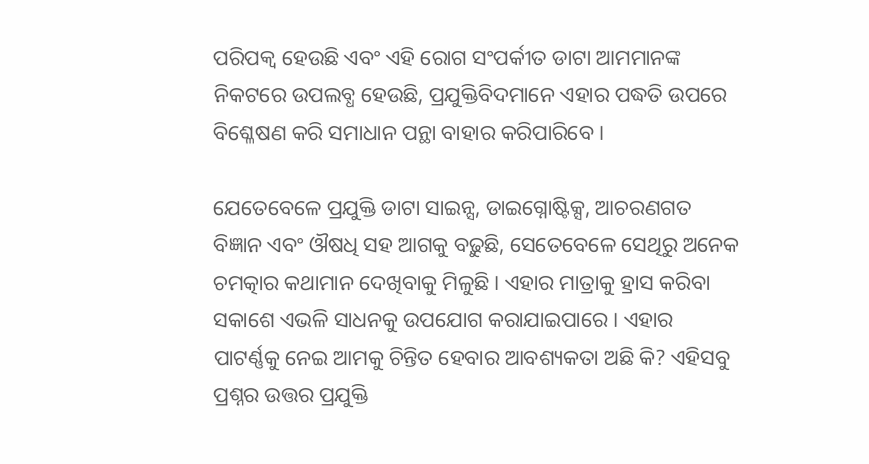ପରିପକ୍ୱ ହେଉଛି ଏବଂ ଏହି ରୋଗ ସଂପର୍କୀତ ଡାଟା ଆମମାନଙ୍କ ନିକଟରେ ଉପଲବ୍ଧ ହେଉଛି, ପ୍ରଯୁକ୍ତିବିଦମାନେ ଏହାର ପଦ୍ଧତି ଉପରେ ବିଶ୍ଳେଷଣ କରି ସମାଧାନ ପନ୍ଥା ବାହାର କରିପାରିବେ ।

ଯେତେବେଳେ ପ୍ରଯୁକ୍ତି ଡାଟା ସାଇନ୍ସ, ଡାଇଗ୍ନୋଷ୍ଟିକ୍ସ, ଆଚରଣଗତ ବିଜ୍ଞାନ ଏବଂ ଔଷଧି ସହ ଆଗକୁ ବଢ଼ୁଛି, ସେତେବେଳେ ସେଥିରୁ ଅନେକ ଚମତ୍କାର କଥାମାନ ଦେଖିବାକୁ ମିଳୁଛି । ଏହାର ମାତ୍ରାକୁ ହ୍ରାସ କରିବା ସକାଶେ ଏଭଳି ସାଧନକୁ ଉପଯୋଗ କରାଯାଇପାରେ । ଏହାର ପାଟର୍ଣ୍ଣକୁ ନେଇ ଆମକୁ ଚିନ୍ତିତ ହେବାର ଆବଶ୍ୟକତା ଅଛି କି? ଏହିସବୁ ପ୍ରଶ୍ନର ଉତ୍ତର ପ୍ରଯୁକ୍ତି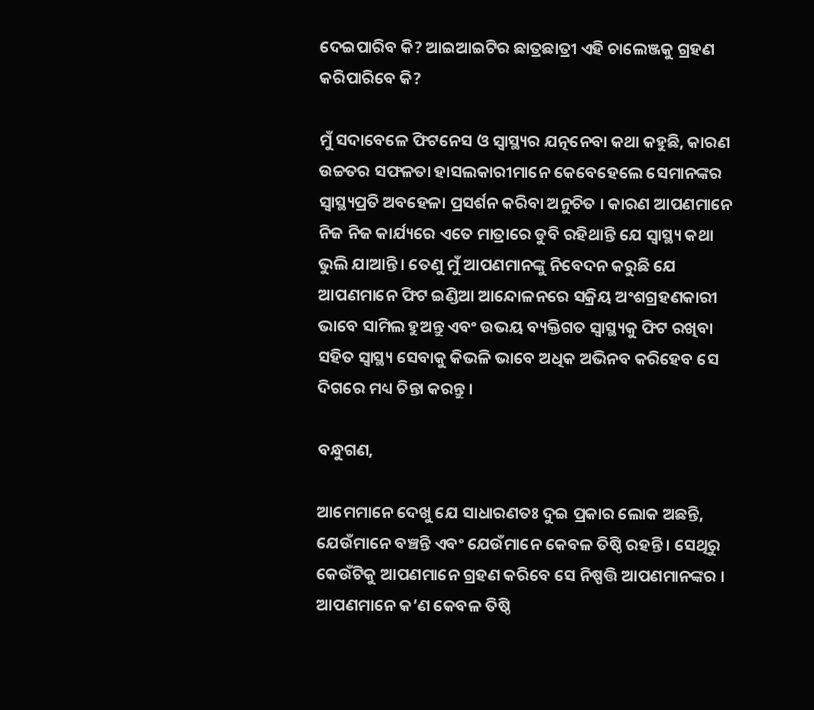ଦେଇପାରିବ କି? ଆଇଆଇଟିର ଛାତ୍ରଛାତ୍ରୀ ଏହି ଚାଲେଞ୍ଜକୁ ଗ୍ରହଣ କରିପାରିବେ କି?

ମୁଁ ସଦାବେଳେ ଫିଟନେସ ଓ ସ୍ୱାସ୍ଥ୍ୟର ଯତ୍ନନେବା କଥା କହୁଛି, କାରଣ ଉଚ୍ଚତର ସଫଳତା ହାସଲକାରୀମାନେ କେବେହେଲେ ସେମାନଙ୍କର ସ୍ୱାସ୍ଥ୍ୟପ୍ରତି ଅବହେଳା ପ୍ରସର୍ଶନ କରିବା ଅନୁଚିତ । କାରଣ ଆପଣମାନେ ନିଜ ନିଜ କାର୍ଯ୍ୟରେ ଏତେ ମାତ୍ରାରେ ଡୁବି ରହିଥାନ୍ତି ଯେ ସ୍ୱାସ୍ଥ୍ୟ କଥା ଭୁଲି ଯାଆନ୍ତି । ତେଣୁ ମୁଁ ଆପଣମାନଙ୍କୁ ନିବେଦନ କରୁଛି ଯେ ଆପଣମାନେ ଫିଟ ଇଣ୍ଡିଆ ଆନ୍ଦୋଳନରେ ସକ୍ରିୟ ଅଂଶଗ୍ରହଣକାରୀ ଭାବେ ସାମିଲ ହୁଅନ୍ତୁ ଏବଂ ଉଭୟ ବ୍ୟକ୍ତିଗତ ସ୍ୱାସ୍ଥ୍ୟକୁ ଫିଟ ରଖିବା ସହିତ ସ୍ୱାସ୍ଥ୍ୟ ସେବାକୁ କିଭଳି ଭାବେ ଅଧିକ ଅଭିନବ କରିହେବ ସେ ଦିଗରେ ମଧ୍ୟ ଚିନ୍ତା କରନ୍ତୁ ।

ବନ୍ଧୁଗଣ,

ଆମେମାନେ ଦେଖୁ ଯେ ସାଧାରଣତଃ ଦୁଇ ପ୍ରକାର ଲୋକ ଅଛନ୍ତି, ଯେଉଁମାନେ ବଞ୍ଚନ୍ତି ଏବଂ ଯେଉଁମାନେ କେବଳ ତିଷ୍ଠି ରହନ୍ତି । ସେଥିରୁ କେଉଁଟିକୁ ଆପଣମାନେ ଗ୍ରହଣ କରିବେ ସେ ନିଷ୍ପତ୍ତି ଆପଣମାନଙ୍କର । ଆପଣମାନେ କ’ଣ କେବଳ ତିଷ୍ଠି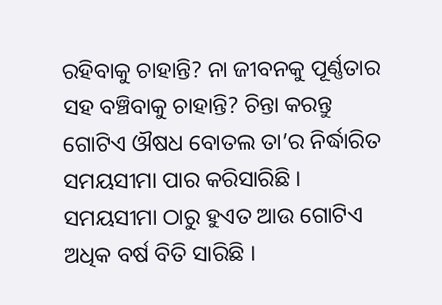ରହିବାକୁ ଚାହାନ୍ତି? ନା ଜୀବନକୁ ପୂର୍ଣ୍ଣତାର ସହ ବଞ୍ଚିବାକୁ ଚାହାନ୍ତି? ଚିନ୍ତା କରନ୍ତୁ ଗୋଟିଏ ଔଷଧ ବୋତଲ ତା’ର ନିର୍ଦ୍ଧାରିତ ସମୟସୀମା ପାର କରିସାରିଛି । ସମୟସୀମା ଠାରୁ ହୁଏତ ଆଉ ଗୋଟିଏ ଅଧିକ ବର୍ଷ ବିତି ସାରିଛି ।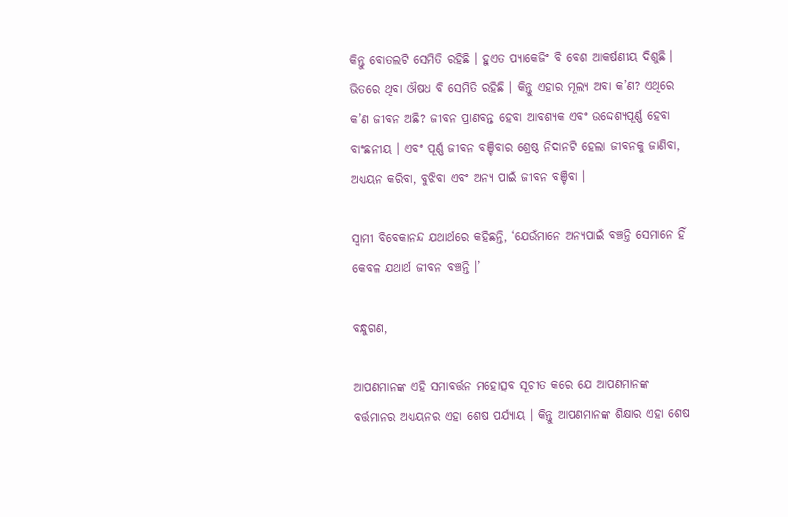କିନ୍ତୁ ବୋତଲଟି ସେମିତି ରହିଛି । ହୁଏତ ପ୍ୟାକେଜିଂ ବି ବେଶ ଆକର୍ଷଣୀୟ ଦିଶୁଛି । ଭିତରେ ଥିବା ଔଷଧ ବି ସେମିତି ରହିଛି । କିନ୍ତୁ ଏହାର ମୂଲ୍ୟ ଅବା କ’ଣ? ଏଥିରେ କ’ଣ ଜୀବନ ଅଛି? ଜୀବନ ପ୍ରାଣବନ୍ତ ହେବା ଆବଶ୍ୟକ ଏବଂ ଉଦ୍ଦେଶ୍ୟପୂର୍ଣ୍ଣ ହେବା ବାଂଛନୀୟ । ଏବଂ ପୂର୍ଣ୍ଣ ଜୀବନ ବଞ୍ଚିବାର ଶ୍ରେଷ୍ଠ ନିଦାନଟି ହେଲା ଜୀବନକୁ ଜାଣିବା, ଅଧ୍ୟୟନ କରିବା, ବୁଝିବା ଏବଂ ଅନ୍ୟ ପାଇଁ ଜୀବନ ବଞ୍ଚିବା ।

ସ୍ୱାମୀ ବିବେକାନନ୍ଦ ଯଥାର୍ଥରେ କହିଛନ୍ତି, ‘ଯେଉଁମାନେ ଅନ୍ୟପାଇଁ ବଞ୍ଚନ୍ତି ସେମାନେ ହିଁ କେବଳ ଯଥାର୍ଥ ଜୀବନ ବଞ୍ଚନ୍ତି ।’

ବନ୍ଧୁଗଣ,

ଆପଣମାନଙ୍କ ଏହି ସମାବର୍ତ୍ତନ ମହୋତ୍ସବ ସୂଚୀତ କରେ ଯେ ଆପଣମାନଙ୍କ ବର୍ତ୍ତମାନର ଅଧ୍ୟୟନର ଏହା ଶେଷ ପର୍ଯ୍ୟାୟ । କିନ୍ତୁ ଆପଣମାନଙ୍କ ଶିକ୍ଷାର ଏହା ଶେଷ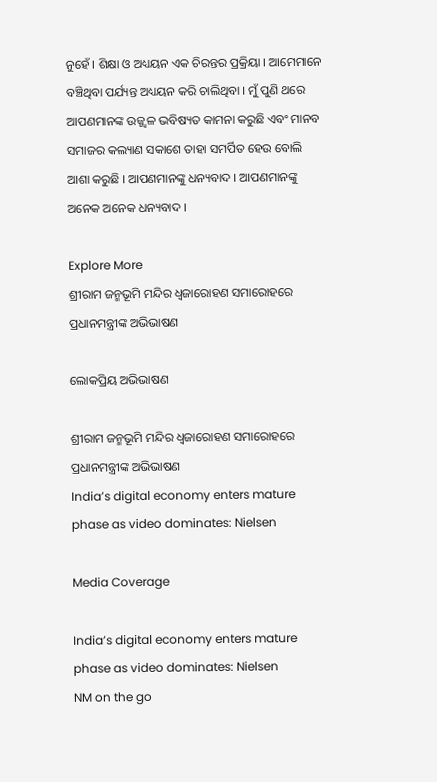ନୁହେଁ । ଶିକ୍ଷା ଓ ଅଧ୍ୟୟନ ଏକ ଚିରନ୍ତର ପ୍ରକ୍ରିୟା । ଆମେମାନେ ବଞ୍ଚିଥିବା ପର୍ଯ୍ୟନ୍ତ ଅଧ୍ୟୟନ କରି ଚାଲିଥିବା । ମୁଁ ପୁଣି ଥରେ ଆପଣମାନଙ୍କ ଉଜ୍ଜ୍ୱଳ ଭବିଷ୍ୟତ କାମନା କରୁଛି ଏବଂ ମାନବ ସମାଜର କଲ୍ୟାଣ ସକାଶେ ତାହା ସମର୍ପିତ ହେଉ ବୋଲି ଆଶା କରୁଛି । ଆପଣମାନଙ୍କୁ ଧନ୍ୟବାଦ । ଆପଣମାନଙ୍କୁ ଅନେକ ଅନେକ ଧନ୍ୟବାଦ ।

Explore More
ଶ୍ରୀରାମ ଜନ୍ମଭୂମି ମନ୍ଦିର ଧ୍ଵଜାରୋହଣ ସମାରୋହରେ ପ୍ରଧାନମନ୍ତ୍ରୀଙ୍କ ଅଭିଭାଷଣ

ଲୋକପ୍ରିୟ ଅଭିଭାଷଣ

ଶ୍ରୀରାମ ଜନ୍ମଭୂମି ମନ୍ଦିର ଧ୍ଵଜାରୋହଣ ସମାରୋହରେ ପ୍ରଧାନମନ୍ତ୍ରୀଙ୍କ ଅଭିଭାଷଣ
India’s digital economy enters mature phase as video dominates: Nielsen

Media Coverage

India’s digital economy enters mature phase as video dominates: Nielsen
NM on the go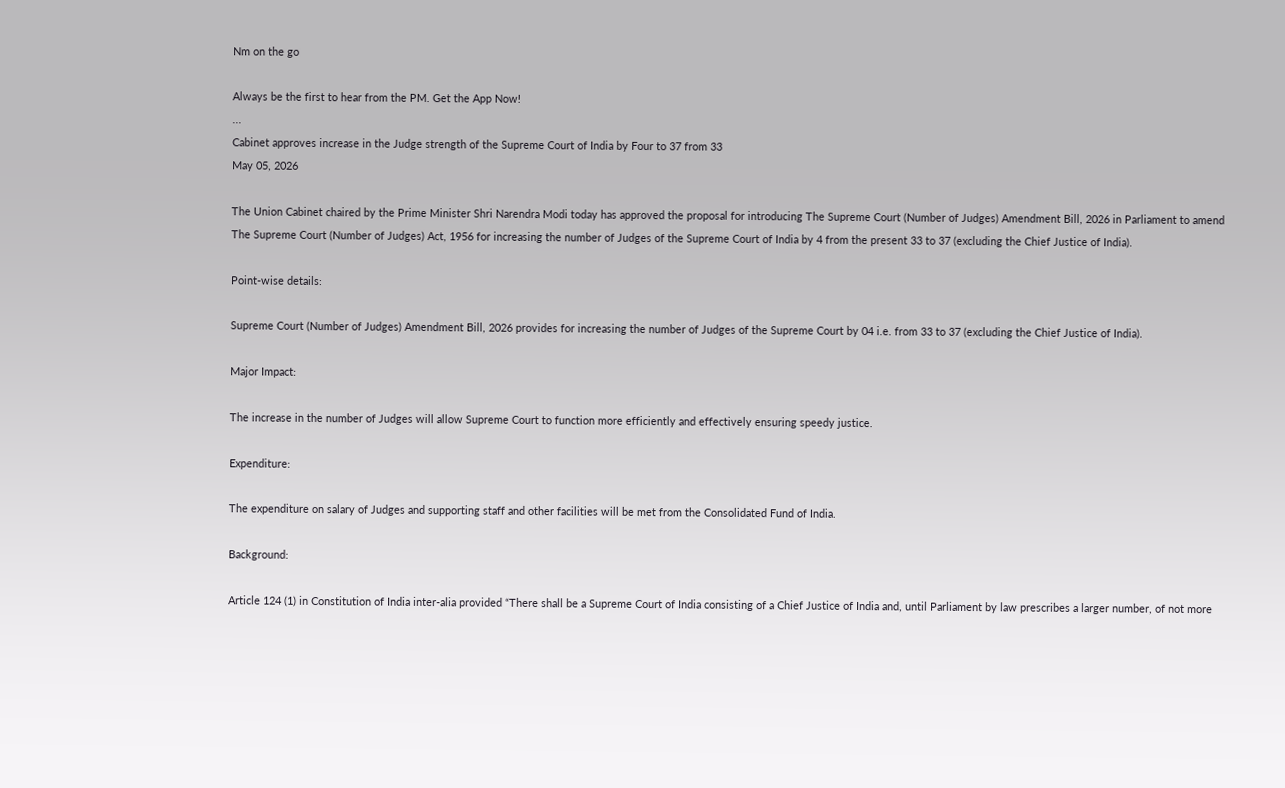Nm on the go

Always be the first to hear from the PM. Get the App Now!
...
Cabinet approves increase in the Judge strength of the Supreme Court of India by Four to 37 from 33
May 05, 2026

The Union Cabinet chaired by the Prime Minister Shri Narendra Modi today has approved the proposal for introducing The Supreme Court (Number of Judges) Amendment Bill, 2026 in Parliament to amend The Supreme Court (Number of Judges) Act, 1956 for increasing the number of Judges of the Supreme Court of India by 4 from the present 33 to 37 (excluding the Chief Justice of India).

Point-wise details:

Supreme Court (Number of Judges) Amendment Bill, 2026 provides for increasing the number of Judges of the Supreme Court by 04 i.e. from 33 to 37 (excluding the Chief Justice of India).

Major Impact:

The increase in the number of Judges will allow Supreme Court to function more efficiently and effectively ensuring speedy justice.

Expenditure:

The expenditure on salary of Judges and supporting staff and other facilities will be met from the Consolidated Fund of India.

Background:

Article 124 (1) in Constitution of India inter-alia provided “There shall be a Supreme Court of India consisting of a Chief Justice of India and, until Parliament by law prescribes a larger number, of not more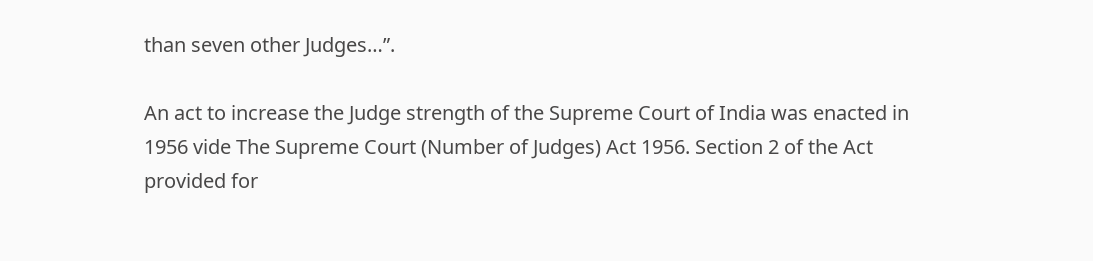than seven other Judges…”.

An act to increase the Judge strength of the Supreme Court of India was enacted in 1956 vide The Supreme Court (Number of Judges) Act 1956. Section 2 of the Act provided for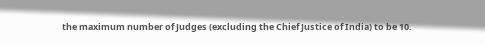the maximum number of Judges (excluding the Chief Justice of India) to be 10.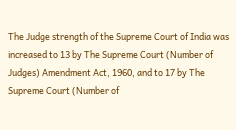The Judge strength of the Supreme Court of India was increased to 13 by The Supreme Court (Number of Judges) Amendment Act, 1960, and to 17 by The Supreme Court (Number of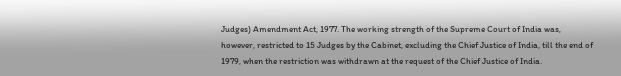Judges) Amendment Act, 1977. The working strength of the Supreme Court of India was, however, restricted to 15 Judges by the Cabinet, excluding the Chief Justice of India, till the end of 1979, when the restriction was withdrawn at the request of the Chief Justice of India.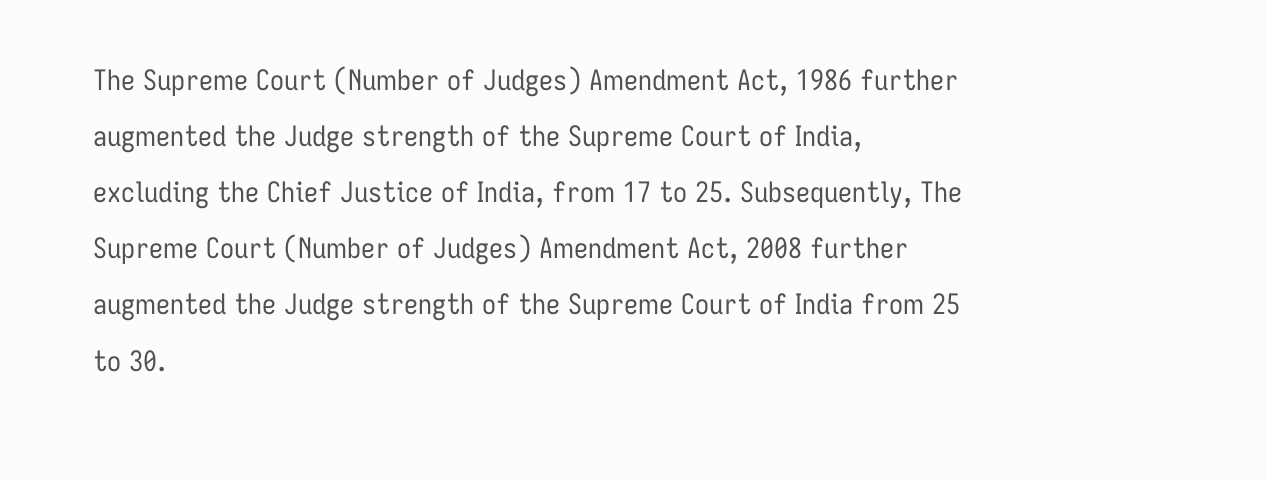The Supreme Court (Number of Judges) Amendment Act, 1986 further augmented the Judge strength of the Supreme Court of India, excluding the Chief Justice of India, from 17 to 25. Subsequently, The Supreme Court (Number of Judges) Amendment Act, 2008 further augmented the Judge strength of the Supreme Court of India from 25 to 30.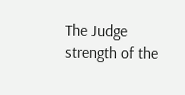The Judge strength of the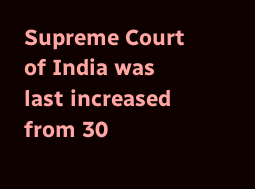Supreme Court of India was last increased from 30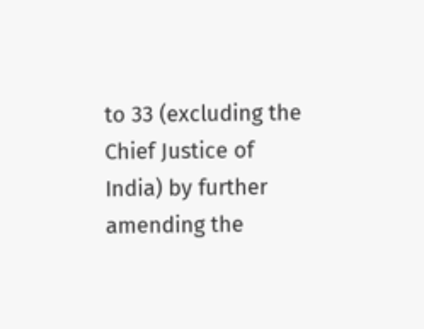to 33 (excluding the Chief Justice of India) by further amending the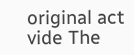original act vide The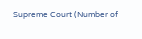Supreme Court (Number of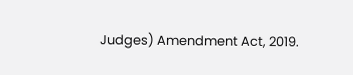Judges) Amendment Act, 2019.